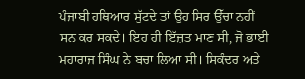ਪੰਜਾਬੀ ਹਥਿਆਰ ਸੁੱਟਦੇ ਤਾਂ ਉਹ ਸਿਰ ਉੱਚਾ ਨਹੀਂ ਸਨ ਕਰ ਸਕਦੇ। ਇਹ ਹੀ ਇੱਜ਼ਤ ਮਾਣ ਸੀ, ਜੋ ਭਾਈ ਮਹਾਰਾਜ ਸਿੰਘ ਨੇ ਬਚਾ ਲਿਆ ਸੀ। ਸਿਕੰਦਰ ਅਤੇ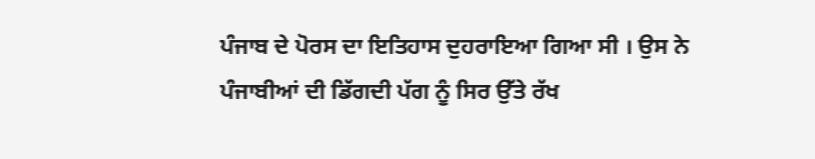ਪੰਜਾਬ ਦੇ ਪੋਰਸ ਦਾ ਇਤਿਹਾਸ ਦੁਹਰਾਇਆ ਗਿਆ ਸੀ । ਉਸ ਨੇ ਪੰਜਾਬੀਆਂ ਦੀ ਡਿੱਗਦੀ ਪੱਗ ਨੂੰ ਸਿਰ ਉੱਤੇ ਰੱਖ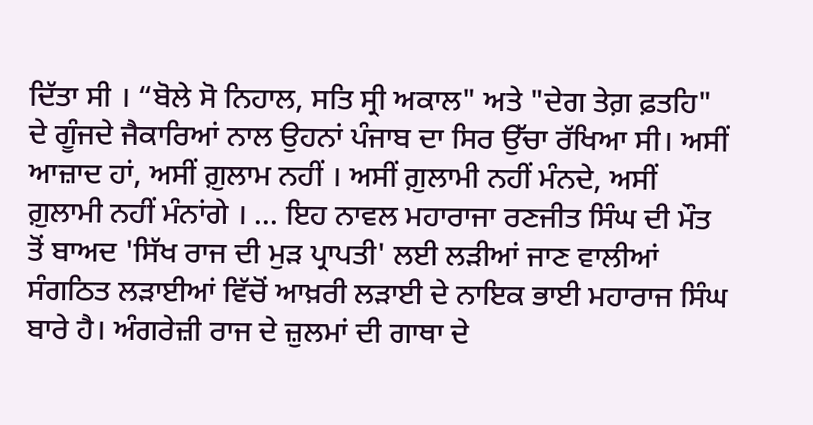ਦਿੱਤਾ ਸੀ । “ਬੋਲੇ ਸੋ ਨਿਹਾਲ, ਸਤਿ ਸ੍ਰੀ ਅਕਾਲ" ਅਤੇ "ਦੇਗ ਤੇਗ਼ ਫ਼ਤਹਿ" ਦੇ ਗੂੰਜਦੇ ਜੈਕਾਰਿਆਂ ਨਾਲ ਉਹਨਾਂ ਪੰਜਾਬ ਦਾ ਸਿਰ ਉੱਚਾ ਰੱਖਿਆ ਸੀ। ਅਸੀਂ ਆਜ਼ਾਦ ਹਾਂ, ਅਸੀਂ ਗ਼ੁਲਾਮ ਨਹੀਂ । ਅਸੀਂ ਗ਼ੁਲਾਮੀ ਨਹੀਂ ਮੰਨਦੇ, ਅਸੀਂ ਗ਼ੁਲਾਮੀ ਨਹੀਂ ਮੰਨਾਂਗੇ । ... ਇਹ ਨਾਵਲ ਮਹਾਰਾਜਾ ਰਣਜੀਤ ਸਿੰਘ ਦੀ ਮੌਤ ਤੋਂ ਬਾਅਦ 'ਸਿੱਖ ਰਾਜ ਦੀ ਮੁੜ ਪ੍ਰਾਪਤੀ' ਲਈ ਲੜੀਆਂ ਜਾਣ ਵਾਲੀਆਂ ਸੰਗਠਿਤ ਲੜਾਈਆਂ ਵਿੱਚੋਂ ਆਖ਼ਰੀ ਲੜਾਈ ਦੇ ਨਾਇਕ ਭਾਈ ਮਹਾਰਾਜ ਸਿੰਘ ਬਾਰੇ ਹੈ। ਅੰਗਰੇਜ਼ੀ ਰਾਜ ਦੇ ਜ਼ੁਲਮਾਂ ਦੀ ਗਾਥਾ ਦੇ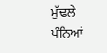ਮੁੱਢਲੇ ਪੰਨਿਆਂ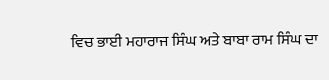ਵਿਚ ਭਾਈ ਮਹਾਰਾਜ ਸਿੰਘ ਅਤੇ ਬਾਬਾ ਰਾਮ ਸਿੰਘ ਦਾ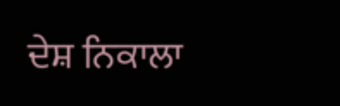ਦੇਸ਼ ਨਿਕਾਲਾ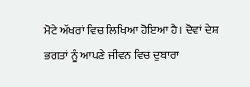ਮੋਟੇ ਅੱਖਰਾਂ ਵਿਚ ਲਿਖਿਆ ਹੋਇਆ ਹੈ। ਦੋਵਾਂ ਦੇਸ਼ ਭਗਤਾਂ ਨੂੰ ਆਪਣੇ ਜੀਵਨ ਵਿਚ ਦੁਬਾਰਾ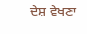ਦੇਸ਼ ਵੇਖਣਾ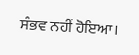ਸੰਭਵ ਨਹੀਂ ਹੋਇਆ।